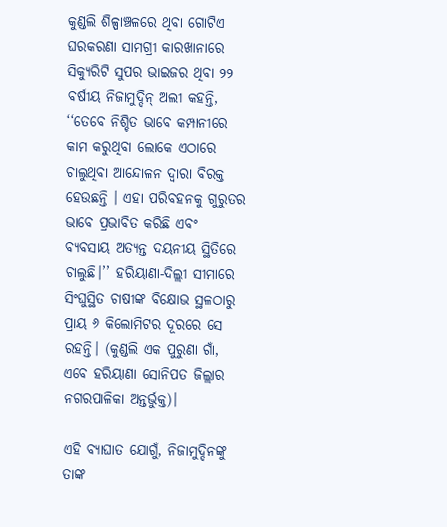କୁଣ୍ଡଲି ଶିଳ୍ପାଞ୍ଚଳରେ ଥିବା ଗୋଟିଏ ଘରକରଣା ସାମଗ୍ରୀ କାରଖାନାରେ ସିକ୍ୟୁରିଟି ସୁପର ଭାଇଜର ଥିବା ୨୨ ବର୍ଷୀୟ ନିଜାମୁଦ୍ଦିନ୍‌ ଅଲୀ କହନ୍ତି, ‘‘ତେବେ ନିଶ୍ଚିତ ଭାବେ କମ୍ପାନୀରେ କାମ କରୁଥିବା ଲୋକେ ଏଠାରେ ଚାଲୁଥିବା ଆନ୍ଦୋଳନ ଦ୍ୱାରା ବିରକ୍ତ ହେଉଛନ୍ତି । ଏହା ପରିବହନକୁ ଗୁରୁତର ଭାବେ ପ୍ରଭାବିତ କରିଛି ଏବଂ ବ୍ୟବସାୟ ଅତ୍ୟନ୍ତ ଦୟନୀୟ ସ୍ଥିତିରେ ଚାଲୁଛି।’’ ହରିୟାଣା-ଦିଲ୍ଲୀ ସୀମାରେ ସିଂଘୁସ୍ଥିତ ଚାଷୀଙ୍କ ବିକ୍ଷୋଭ ସ୍ଥଳଠାରୁ ପ୍ରାୟ ୬ କିଲୋମିଟର ଦୂରରେ ସେ ରହନ୍ତି। (କୁଣ୍ଡଲି ଏକ ପୁରୁଣା ଗାଁ, ଏବେ ହରିୟାଣା ସୋନିପତ ଜିଲ୍ଲାର ନଗରପାଳିକା ଅନ୍ତର୍ଭୁକ୍ତ)।

ଏହି ବ୍ୟାଘାତ ଯୋଗୁଁ, ନିଜାମୁଦ୍ଦିନଙ୍କୁ ତାଙ୍କ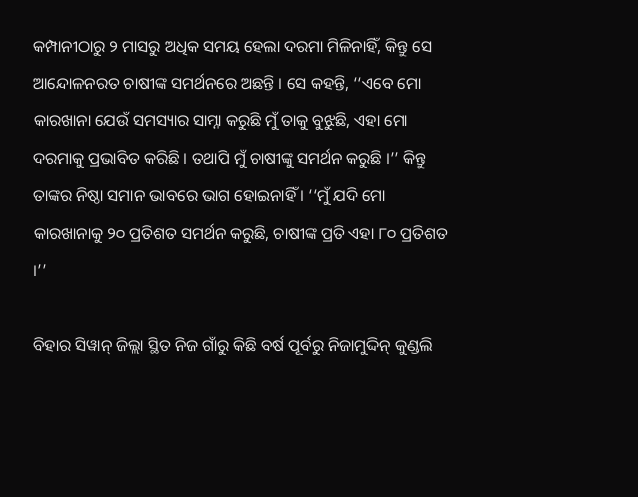କମ୍ପାନୀଠାରୁ ୨ ମାସରୁ ଅଧିକ ସମୟ ହେଲା ଦରମା ମିଳିନାହିଁ, କିନ୍ତୁ ସେ ଆନ୍ଦୋଳନରତ ଚାଷୀଙ୍କ ସମର୍ଥନରେ ଅଛନ୍ତି । ସେ କହନ୍ତି, ‘‘ଏବେ ମୋ କାରଖାନା ଯେଉଁ ସମସ୍ୟାର ସାମ୍ନା କରୁଛି ମୁଁ ତାକୁ ବୁଝୁଛି, ଏହା ମୋ ଦରମାକୁ ପ୍ରଭାବିତ କରିଛି । ତଥାପି ମୁଁ ଚାଷୀଙ୍କୁ ସମର୍ଥନ କରୁଛି ।’’ କିନ୍ତୁ ତାଙ୍କର ନିଷ୍ଠା ସମାନ ଭାବରେ ଭାଗ ହୋଇନାହିଁ । ‘‘ମୁଁ ଯଦି ମୋ କାରଖାନାକୁ ୨୦ ପ୍ରତିଶତ ସମର୍ଥନ କରୁଛି, ଚାଷୀଙ୍କ ପ୍ରତି ଏହା ୮୦ ପ୍ରତିଶତ ।’’

ବିହାର ସିୱାନ୍‌ ଜିଲ୍ଲା ସ୍ଥିତ ନିଜ ଗାଁରୁ କିଛି ବର୍ଷ ପୂର୍ବରୁ ନିଜାମୁଦ୍ଦିନ୍‌ କୁଣ୍ଡଲି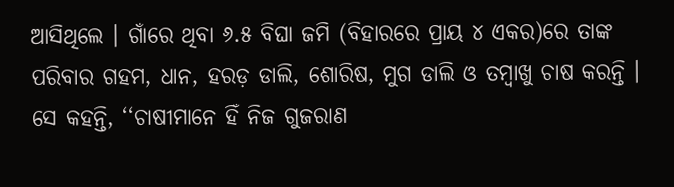ଆସିଥିଲେ । ଗାଁରେ ଥିବା ୬.୫ ବିଘା ଜମି (ବିହାରରେ ପ୍ରାୟ ୪ ଏକର)ରେ ତାଙ୍କ ପରିବାର ଗହମ, ଧାନ, ହରଡ଼ ଡାଲି, ଶୋରିଷ, ମୁଗ ଡାଲି ଓ ତମ୍ବାଖୁ ଚାଷ କରନ୍ତି । ସେ କହନ୍ତି, ‘‘ଚାଷୀମାନେ ହିଁ ନିଜ ଗୁଜରାଣ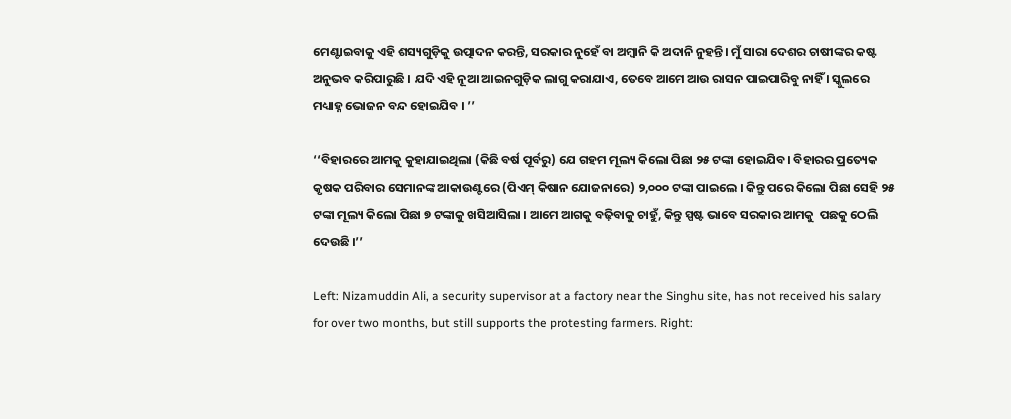ମେଣ୍ଟାଇବାକୁ ଏହି ଶସ୍ୟଗୁଡ଼ିକୁ ଉତ୍ପାଦନ କରନ୍ତି, ସରକାର ନୁହେଁ ବା ଅମ୍ବାନି କି ଅଦାନି ନୁହନ୍ତି। ମୁଁ ସାରା ଦେଶର ଚାଷୀଙ୍କର କଷ୍ଟ ଅନୁଭବ କରିପାରୁଛି । ଯଦି ଏହି ନୂଆ ଆଇନଗୁଡ଼ିକ ଲାଗୁ କରାଯାଏ, ତେବେ ଆମେ ଆଉ ରାସନ ପାଇପାରିବୁ ନାହିଁ । ସ୍କୁଲରେ ମଧ୍ୟାହ୍ନ ଭୋଜନ ବନ୍ଦ ହୋଇଯିବ । ’’

‘‘ବିହାରରେ ଆମକୁ କୁହାଯାଇଥିଲା (କିଛି ବର୍ଷ ପୂର୍ବରୁ) ଯେ ଗହମ ମୂଲ୍ୟ କିଲୋ ପିଛା ୨୫ ଟଙ୍କା ହୋଇଯିବ। ବିହାରର ପ୍ରତ୍ୟେକ କୃଷକ ପରିବାର ସେମାନଙ୍କ ଆକାଉଣ୍ଟରେ (ପିଏମ୍‌ କିଷାନ ଯୋଜନାରେ) ୨,୦୦୦ ଟଙ୍କା ପାଇଲେ । କିନ୍ତୁ ପରେ କିଲୋ ପିଛା ସେହି ୨୫ ଟଙ୍କା ମୂଲ୍ୟ କିଲୋ ପିଛା ୭ ଟଙ୍କାକୁ ଖସିଆସିଲା । ଆମେ ଆଗକୁ ବଢ଼ିବାକୁ ଚାହୁଁ, କିନ୍ତୁ ସ୍ପଷ୍ଟ ଭାବେ ସରକାର ଆମକୁ  ପଛକୁ ଠେଲି ଦେଉଛି ।’’

Left: Nizamuddin Ali, a security supervisor at a factory near the Singhu site, has not received his salary for over two months, but still supports the protesting farmers. Right: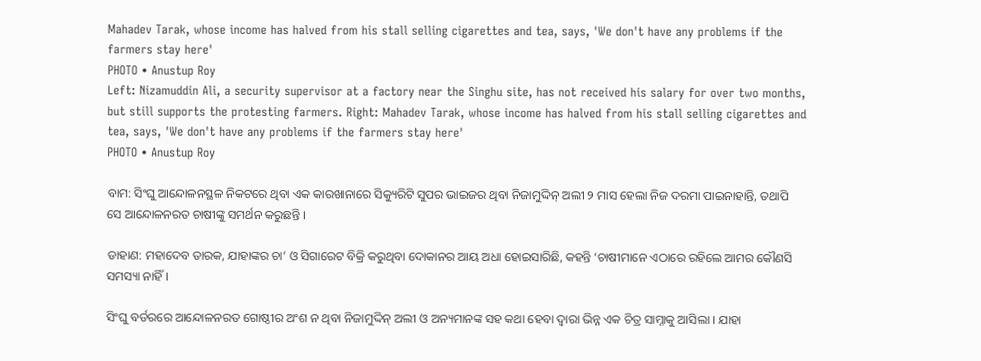Mahadev Tarak, whose income has halved from his stall selling cigarettes and tea, says, 'We don't have any problems if the farmers stay here'
PHOTO • Anustup Roy
Left: Nizamuddin Ali, a security supervisor at a factory near the Singhu site, has not received his salary for over two months, but still supports the protesting farmers. Right: Mahadev Tarak, whose income has halved from his stall selling cigarettes and tea, says, 'We don't have any problems if the farmers stay here'
PHOTO • Anustup Roy

ବାମ: ସିଂଘୁ ଆନ୍ଦୋଳନସ୍ଥଳ ନିକଟରେ ଥିବା ଏକ କାରଖାନାରେ ସିକ୍ୟୁରିଟି ସୁପର ଭାଇଜର ଥିବା ନିଜାମୁଦ୍ଦିନ୍‌ ଅଲୀ ୨ ମାସ ହେଲା ନିଜ ଦରମା ପାଇନାହାନ୍ତି, ତଥାପି ସେ ଆନ୍ଦୋଳନରତ ଚାଷୀଙ୍କୁ ସମର୍ଥନ କରୁଛନ୍ତି ।

ଡାହାଣ: ମହାଦେବ ତାରକ, ଯାହାଙ୍କର ଚା’ ଓ ସିଗାରେଟ ବିକ୍ରି କରୁଥିବା ଦୋକାନର ଆୟ ଅଧା ହୋଇସାରିଛି, କହନ୍ତି ‘ଚାଷୀମାନେ ଏଠାରେ ରହିଲେ ଆମର କୌଣସି ସମସ୍ୟା ନାହିଁ ।

ସିଂଘୁ ବର୍ଡରରେ ଆନ୍ଦୋଳନରତ ଗୋଷ୍ଠୀର ଅଂଶ ନ ଥିବା ନିଜାମୁଦ୍ଦିନ୍‌ ଅଲୀ ଓ ଅନ୍ୟମାନଙ୍କ ସହ କଥା ହେବା ଦ୍ୱାରା ଭିନ୍ନ ଏକ ଚିତ୍ର ସାମ୍ନାକୁ ଆସିଲା । ଯାହା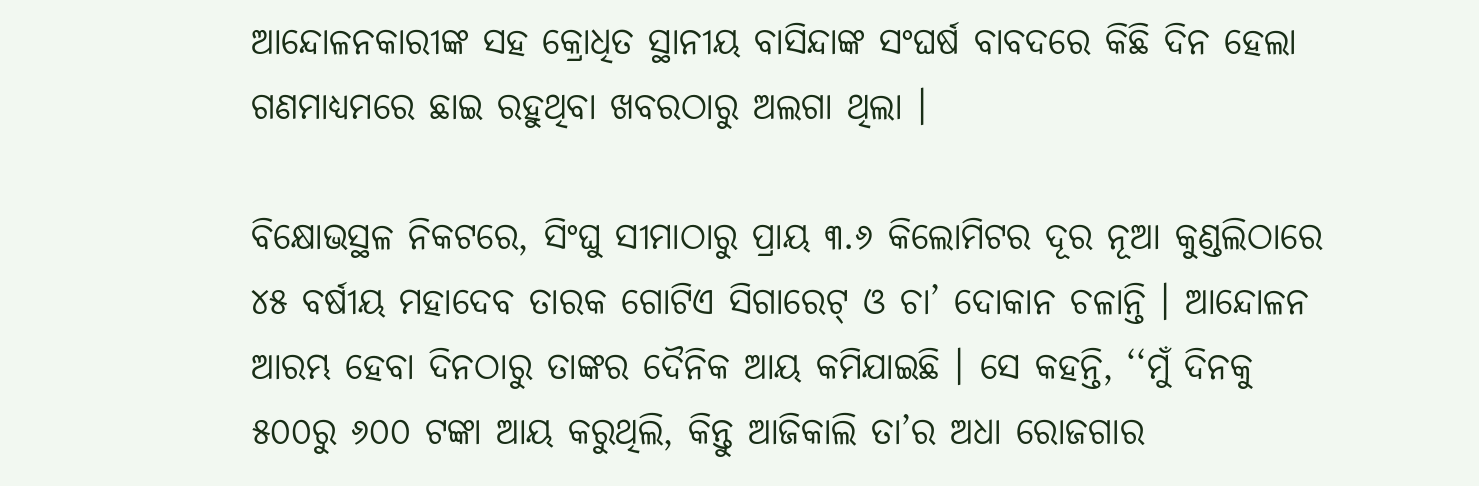ଆନ୍ଦୋଳନକାରୀଙ୍କ ସହ କ୍ରୋଧିତ ସ୍ଥାନୀୟ ବାସିନ୍ଦାଙ୍କ ସଂଘର୍ଷ ବାବଦରେ କିଛି ଦିନ ହେଲା ଗଣମାଧ୍ୟମରେ ଛାଇ ରହୁଥିବା ଖବରଠାରୁ ଅଲଗା ଥିଲା ।

ବିକ୍ଷୋଭସ୍ଥଳ ନିକଟରେ, ସିଂଘୁ ସୀମାଠାରୁ ପ୍ରାୟ ୩.୬ କିଲୋମିଟର ଦୂର ନୂଆ କୁଣ୍ଡଲିଠାରେ ୪୫ ବର୍ଷୀୟ ମହାଦେବ ତାରକ ଗୋଟିଏ ସିଗାରେଟ୍‌ ଓ ଚା’ ଦୋକାନ ଚଳାନ୍ତି । ଆନ୍ଦୋଳନ ଆରମ୍ଭ ହେବା ଦିନଠାରୁ ତାଙ୍କର ଦୈନିକ ଆୟ କମିଯାଇଛି । ସେ କହନ୍ତି, ‘‘ମୁଁ ଦିନକୁ ୫୦୦ରୁ ୬୦୦ ଟଙ୍କା ଆୟ କରୁଥିଲି, କିନ୍ତୁ ଆଜିକାଲି ତା’ର ଅଧା ରୋଜଗାର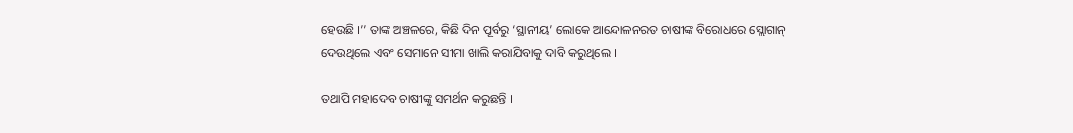ହେଉଛି ।’’ ତାଙ୍କ ଅଞ୍ଚଳରେ, କିଛି ଦିନ ପୂର୍ବରୁ ‘ସ୍ଥାନୀୟ’ ଲୋକେ ଆନ୍ଦୋଳନରତ ଚାଷୀଙ୍କ ବିରୋଧରେ ସ୍ଲୋଗାନ୍‌ ଦେଉଥିଲେ ଏବଂ ସେମାନେ ସୀମା ଖାଲି କରାଯିବାକୁ ଦାବି କରୁଥିଲେ ।

ତଥାପି ମହାଦେବ ଚାଷୀଙ୍କୁ ସମର୍ଥନ କରୁଛନ୍ତି ।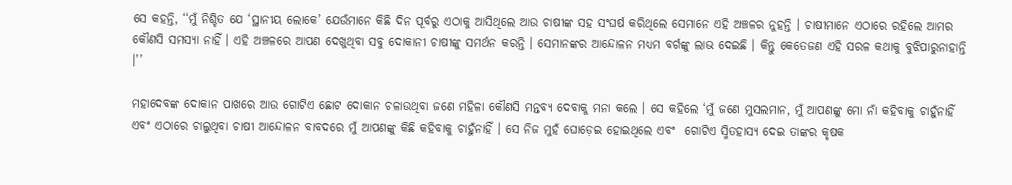ସେ କହନ୍ତି, ‘‘ମୁଁ ନିଶ୍ଚିତ ଯେ ‘ସ୍ଥାନୀୟ ଲୋକେ’ ଯେଉଁମାନେ କିଛି ଦିନ ପୂର୍ବରୁ ଏଠାକୁ ଆସିଥିଲେ ଆଉ ଚାଷୀଙ୍କ ସହ ସଂଘର୍ଷ କରିଥିଲେ ସେମାନେ ଏହି ଅଞ୍ଚଳର ନୁହନ୍ତି । ଚାଷୀମାନେ ଏଠାରେ ରହିଲେ ଆମର କୌଣସି ସମସ୍ୟା ନାହିଁ । ଏହି ଅଞ୍ଚଳରେ ଆପଣ ଦେଖୁଥିବା ସବୁ ଦୋକାନୀ ଚାଷୀଙ୍କୁ ସମର୍ଥନ କରନ୍ତି । ସେମାନଙ୍କର ଆନ୍ଦୋଳନ ମଧ୍ୟମ ବର୍ଗଙ୍କୁ ଲାଭ ଦେଇଛି । କିନ୍ତୁ କେତେଜଣ ଏହି ସରଳ କଥାକୁ ବୁଝିପାରୁନାହାନ୍ତି ।’’

ମହାଦେବଙ୍କ ଦୋକାନ ପାଖରେ ଆଉ ଗୋଟିଏ ଛୋଟ ଦୋକାନ ଚଳାଉଥିବା ଜଣେ ମହିଳା କୌଣସି ମନ୍ତବ୍ୟ ଦେବାକୁ ମନା କଲେ । ସେ କହିଲେ ‘ମୁଁ ଜଣେ ମୁସଲମାନ, ମୁଁ ଆପଣଙ୍କୁ ମୋ ନାଁ କହିବାକୁ ଚାହୁଁନାହିଁ ଏବଂ ଏଠାରେ ଚାଲୁଥିବା ଚାଷୀ ଆନ୍ଦୋଳନ ବାବଦରେ ମୁଁ ଆପଣଙ୍କୁ କିଛି କହିବାକୁ ଚାହୁଁନାହିଁ । ସେ ନିଜ ମୁହଁ ଘୋଡ଼େଇ ହୋଇଥିଲେ ଏବଂ  ଗୋଟିଏ ସ୍ମିତହାସ୍ୟ ଦେଇ ତାଙ୍କର କୃଷକ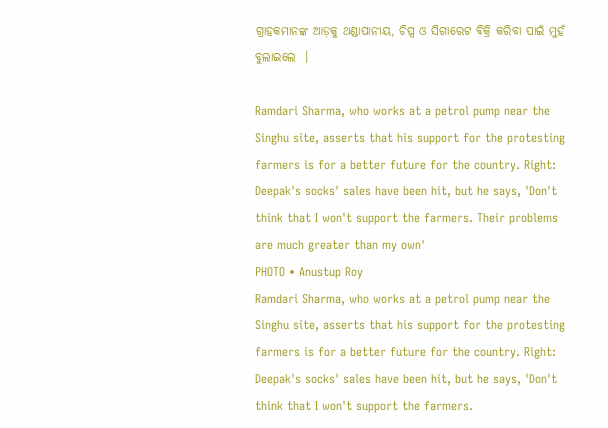ଗ୍ରାହକମାନଙ୍କ ଆଡ଼କୁ ଥଣ୍ଡାପାନୀୟ, ଚିପ୍ସ ଓ ସିଗାରେଟ ବିକ୍ରି କରିବା ପାଇଁ ମୁହଁ ବୁଲାଇଲେ  ।

Ramdari Sharma, who works at a petrol pump near the Singhu site, asserts that his support for the protesting farmers is for a better future for the country. Right: Deepak's socks' sales have been hit, but he says, 'Don't think that I won't support the farmers. Their problems are much greater than my own'
PHOTO • Anustup Roy
Ramdari Sharma, who works at a petrol pump near the Singhu site, asserts that his support for the protesting farmers is for a better future for the country. Right: Deepak's socks' sales have been hit, but he says, 'Don't think that I won't support the farmers.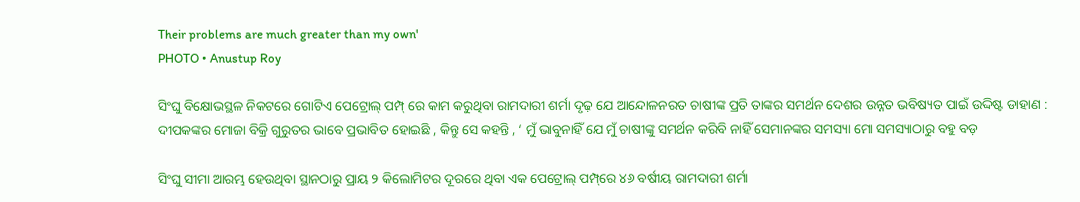Their problems are much greater than my own'
PHOTO • Anustup Roy

ସିଂଘୁ ବିକ୍ଷୋଭସ୍ଥଳ ନିକଟରେ ଗୋଟିଏ ପେଟ୍ରୋଲ୍ ପମ୍ପ୍ ରେ କାମ କରୁଥିବା ରାମଦାରୀ ଶର୍ମା ଦୃଢ଼ ଯେ ଆନ୍ଦୋଳନରତ ଚାଷୀଙ୍କ ପ୍ରତି ତାଙ୍କର ସମର୍ଥନ ଦେଶର ଉନ୍ନତ ଭବିଷ୍ୟତ ପାଇଁ ଉଦ୍ଦିଷ୍ଟ ଡାହାଣ : ଦୀପକଙ୍କର ମୋଜା ବିକ୍ରି ଗୁରୁତର ଭାବେ ପ୍ରଭାବିତ ହୋଇଛି , କିନ୍ତୁ ସେ କହନ୍ତି , ‘ ମୁଁ ଭାବୁନାହିଁ ଯେ ମୁଁ ଚାଷୀଙ୍କୁ ସମର୍ଥନ କରିବି ନାହିଁ ସେମାନଙ୍କର ସମସ୍ୟା ମୋ ସମସ୍ୟାଠାରୁ ବହୁ ବଡ଼

ସିଂଘୁ ସୀମା ଆରମ୍ଭ ହେଉଥିବା ସ୍ଥାନଠାରୁ ପ୍ରାୟ ୨ କିଲୋମିଟର ଦୂରରେ ଥିବା ଏକ ପେଟ୍ରୋଲ୍‌ ପମ୍ପ୍‌ରେ ୪୬ ବର୍ଷୀୟ ରାମଦାରୀ ଶର୍ମା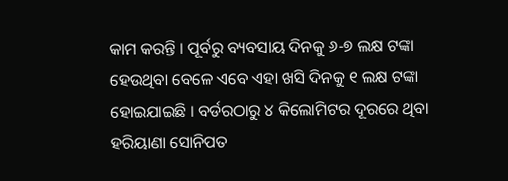କାମ କରନ୍ତି । ପୂର୍ବରୁ ବ୍ୟବସାୟ ଦିନକୁ ୬-୭ ଲକ୍ଷ ଟଙ୍କା ହେଉଥିବା ବେଳେ ଏବେ ଏହା ଖସି ଦିନକୁ ୧ ଲକ୍ଷ ଟଙ୍କା ହୋଇଯାଇଛି । ବର୍ଡରଠାରୁ ୪ କିଲୋମିଟର ଦୂରରେ ଥିବା ହରିୟାଣା ସୋନିପତ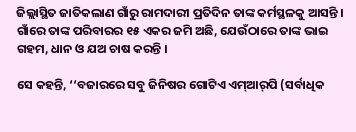ଜିଲ୍ଲାସ୍ଥିତ ଜାତିକଲାଣ ଗାଁରୁ ରାମଦାରୀ ପ୍ରତିଦିନ ତାଙ୍କ କର୍ମସ୍ଥଳକୁ ଆସନ୍ତି । ଗାଁରେ ତାଙ୍କ ପରିବାରର ୧୫ ଏକର ଜମି ଅଛି, ଯେଉଁଠାରେ ତାଙ୍କ ଭାଇ ଗହମ, ଧାନ ଓ ଯଅ ଚାଷ କରନ୍ତି ।

ସେ କହନ୍ତି, ‘‘ବଜାରରେ ସବୁ ଜିନିଷର ଗୋଟିଏ ଏମ୍‌ଆର୍‌ପି (ସର୍ବାଧିକ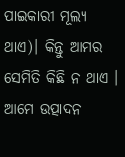ପାଇକାରୀ ମୂଲ୍ୟ ଥାଏ)। କିନ୍ତୁ ଆମର ସେମିତି କିଛି ନ ଥାଏ । ଆମେ ଉତ୍ପାଦନ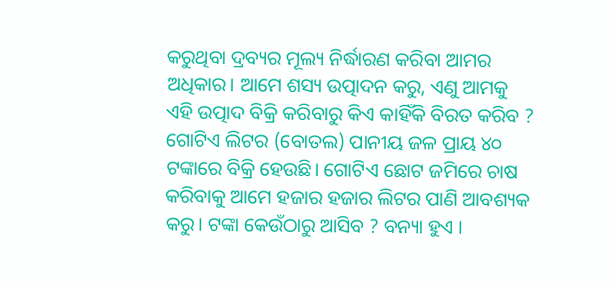କରୁଥିବା ଦ୍ରବ୍ୟର ମୂଲ୍ୟ ନିର୍ଦ୍ଧାରଣ କରିବା ଆମର ଅଧିକାର। ଆମେ ଶସ୍ୟ ଉତ୍ପାଦନ କରୁ, ଏଣୁ ଆମକୁ ଏହି ଉତ୍ପାଦ ବିକ୍ରି କରିବାରୁ କିଏ କାହିଁକି ବିରତ କରିବ ? ଗୋଟିଏ ଲିଟର (ବୋତଲ) ପାନୀୟ ଜଳ ପ୍ରାୟ ୪୦ ଟଙ୍କାରେ ବିକ୍ରି ହେଉଛି। ଗୋଟିଏ ଛୋଟ ଜମିରେ ଚାଷ କରିବାକୁ ଆମେ ହଜାର ହଜାର ଲିଟର ପାଣି ଆବଶ୍ୟକ କରୁ। ଟଙ୍କା କେଉଁଠାରୁ ଆସିବ ? ବନ୍ୟା ହୁଏ ।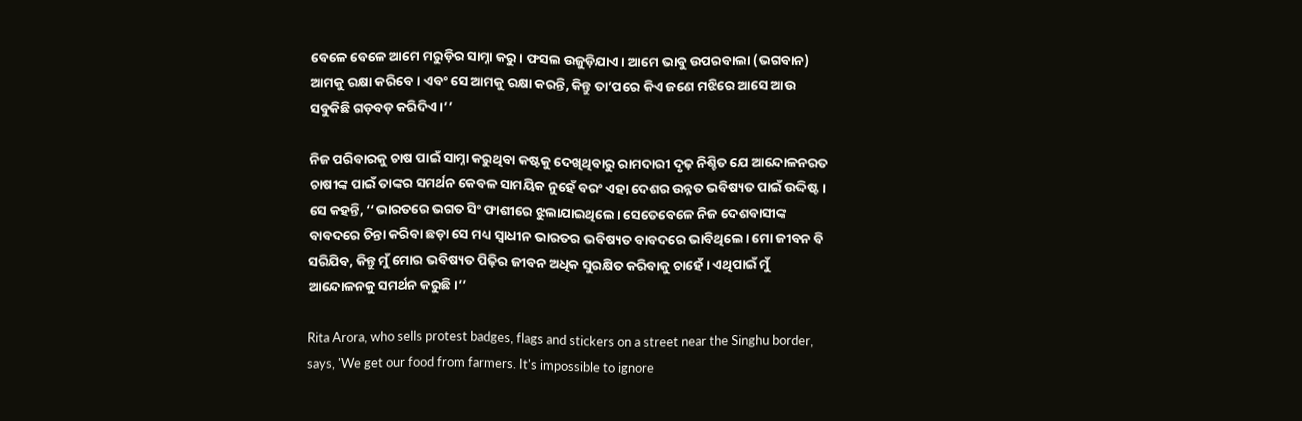ବେଳେ ବେଳେ ଆମେ ମରୁଡ଼ିର ସାମ୍ନା କରୁ । ଫସଲ ଉଜୁଡ଼ିଯାଏ। ଆମେ ଭାବୁ ଉପରବାଲା (ଭଗବାନ) ଆମକୁ ରକ୍ଷା କରିବେ। ଏବଂ ସେ ଆମକୁ ରକ୍ଷା କରନ୍ତି, କିନ୍ତୁ ତା’ପରେ କିଏ ଜଣେ ମଝିରେ ଆସେ ଆଉ ସବୁକିଛି ଗଡ଼ବଡ଼ କରିଦିଏ ।’’

ନିଜ ପରିବାରକୁ ଚାଷ ପାଇଁ ସାମ୍ନା କରୁଥିବା କଷ୍ଟକୁ ଦେଖିଥିବାରୁ ରାମଦାରୀ ଦୃଢ଼ ନିଶ୍ଚିତ ଯେ ଆନ୍ଦୋଳନରତ ଚାଷୀଙ୍କ ପାଇଁ ତାଙ୍କର ସମର୍ଥନ କେବଳ ସାମୟିକ ନୁହେଁ ବରଂ ଏହା ଦେଶର ଉନ୍ନତ ଭବିଷ୍ୟତ ପାଇଁ ଉଦ୍ଦିଷ୍ଟ। ସେ କହନ୍ତି, ‘‘ଭାରତରେ ଭଗତ ସିଂ ଫାଶୀରେ ଝୁଲାଯାଇଥିଲେ। ସେତେବେଳେ ନିଜ ଦେଶବାସୀଙ୍କ ବାବଦରେ ଚିନ୍ତା କରିବା ଛଡ଼ା ସେ ମଧ୍ୟ ସ୍ୱାଧୀନ ଭାରତର ଭବିଷ୍ୟତ ବାବଦରେ ଭାବିଥିଲେ। ମୋ ଜୀବନ ବି ସରିଯିବ, କିନ୍ତୁ ମୁଁ ମୋର ଭବିଷ୍ୟତ ପିଢ଼ିର ଜୀବନ ଅଧିକ ସୁରକ୍ଷିତ କରିବାକୁ ଚାହେଁ । ଏଥିପାଇଁ ମୁଁ ଆନ୍ଦୋଳନକୁ ସମର୍ଥନ କରୁଛି।’’

Rita Arora, who sells protest badges, flags and stickers on a street near the Singhu border, says, 'We get our food from farmers. It's impossible to ignore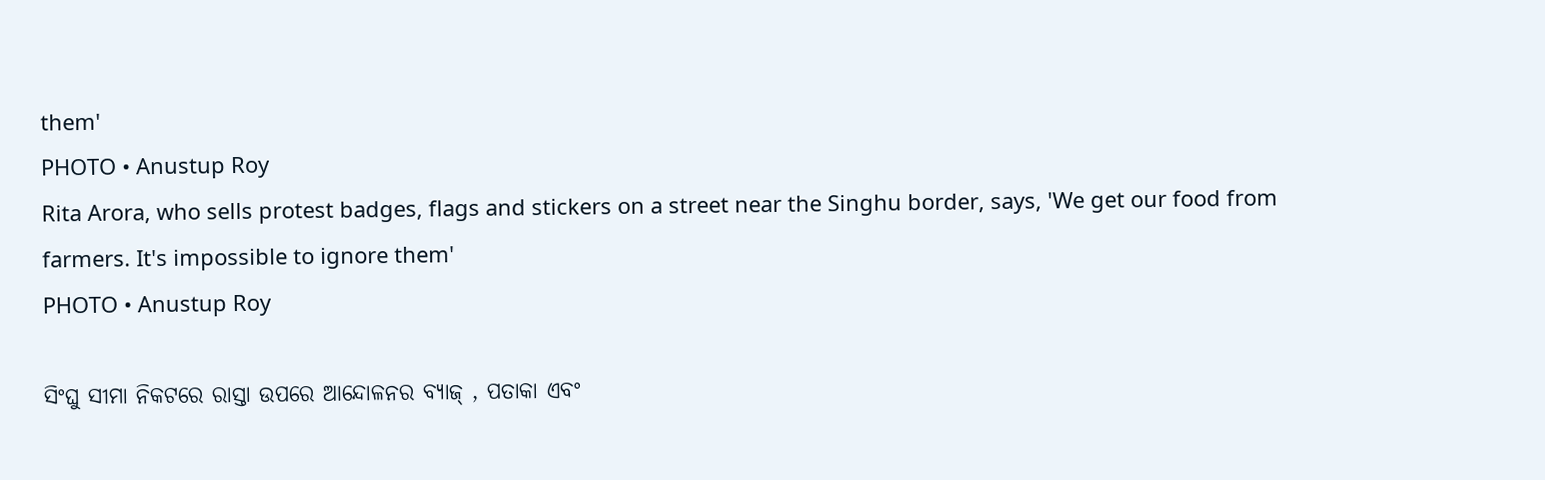them'
PHOTO • Anustup Roy
Rita Arora, who sells protest badges, flags and stickers on a street near the Singhu border, says, 'We get our food from farmers. It's impossible to ignore them'
PHOTO • Anustup Roy

ସିଂଘୁ ସୀମା ନିକଟରେ ରାସ୍ତା ଉପରେ ଆନ୍ଦୋଳନର ବ୍ୟାଜ୍ ‌, ପତାକା ଏବଂ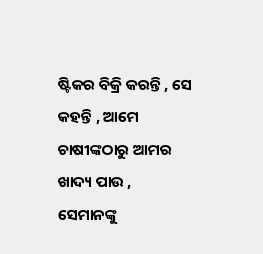ଷ୍ଟିକର ବିକ୍ରି କରନ୍ତି , ସେ କହନ୍ତି , ଆମେ ଚାଷୀଙ୍କଠାରୁ ଆମର ଖାଦ୍ୟ ପାଉ , ସେମାନଙ୍କୁ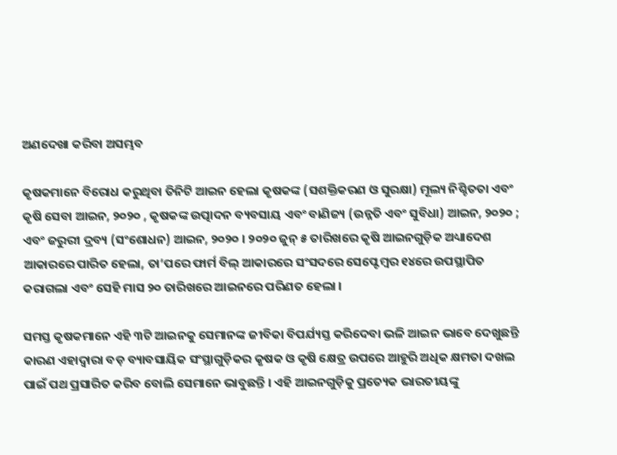ଅଣଦେଖା କରିବା ଅସମ୍ଭବ

କୃଷକମାନେ ବିରୋଧ କରୁଥିବା ତିନିଟି ଆଇନ ହେଲା କୃଷକଙ୍କ (ସଶକ୍ତିକରଣ ଓ ସୁରକ୍ଷା) ମୂଲ୍ୟ ନିଶ୍ଚିତତା ଏବଂ କୃଷି ସେବା ଆଇନ, ୨୦୨୦ , କୃଷକଙ୍କ ଉତ୍ପାଦନ ବ୍ୟବସାୟ ଏବଂ ବାଣିଜ୍ୟ (ଉନ୍ନତି ଏବଂ ସୁବିଧା) ଆଇନ, ୨୦୨୦ ; ଏବଂ ଜରୁରୀ ଦ୍ରବ୍ୟ (ସଂଶୋଧନ) ଆଇନ, ୨୦୨୦ । ୨୦୨୦ ଜୁନ୍‌ ୫ ତାରିଖରେ କୃଷି ଆଇନଗୁଡ଼ିକ ଅଧ୍ୟାଦେଶ ଆକାରରେ ପାରିତ ହେଲା, ତା’ପରେ ଫାର୍ମ ବିଲ୍‌ ଆକାରରେ ସଂସଦରେ ସେପ୍ଟେମ୍ବର ୧୪ରେ ଉପସ୍ଥାପିତ କରାଗଲା ଏବଂ ସେହି ମାସ ୨୦ ତାରିଖରେ ଆଇନରେ ପରିଣତ ହେଲା ।

ସମସ୍ତ କୃଷକମାନେ ଏହି ୩ଟି ଆଇନକୁ ସେମାନଙ୍କ ଜୀବିକା ବିପର୍ଯ୍ୟସ୍ତ କରିଦେବା ଭଳି ଆଇନ ଭାବେ ଦେଖୁଛନ୍ତି କାରଣ ଏହାଦ୍ୱାରା ବଡ଼ ବ୍ୟାବସାୟିକ ସଂସ୍ଥାଗୁଡ଼ିକର କୃଷକ ଓ କୃଷି କ୍ଷେତ୍ର ଉପରେ ଆହୁରି ଅଧିକ କ୍ଷମତା ଦଖଲ ପାଇଁ ପଥ ପ୍ରସାରିତ କରିବ ବୋଲି ସେମାନେ ଭାବୁଛନ୍ତି । ଏହି ଆଇନଗୁଡ଼ିକୁ ପ୍ରତ୍ୟେକ ଭାରତୀୟଙ୍କୁ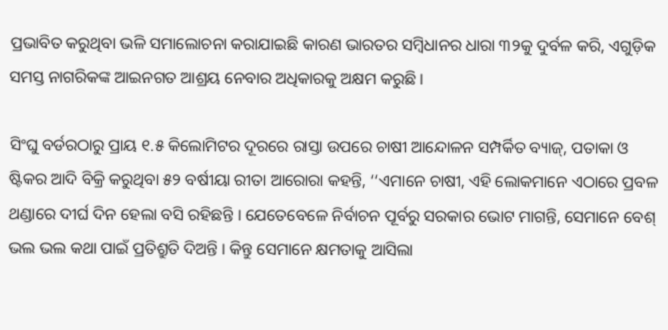ପ୍ରଭାବିତ କରୁଥିବା ଭଳି ସମାଲୋଚନା କରାଯାଇଛି କାରଣ ଭାରତର ସମ୍ବିଧାନର ଧାରା ୩୨କୁ ଦୁର୍ବଳ କରି, ଏଗୁଡ଼ିକ ସମସ୍ତ ନାଗରିକଙ୍କ ଆଇନଗତ ଆଶ୍ରୟ ନେବାର ଅଧିକାରକୁ ଅକ୍ଷମ କରୁଛି ।

ସିଂଘୁ ବର୍ଡରଠାରୁ ପ୍ରାୟ ୧.୫ କିଲୋମିଟର ଦୂରରେ ରାସ୍ତା ଉପରେ ଚାଷୀ ଆନ୍ଦୋଳନ ସମ୍ପର୍କିତ ବ୍ୟାଜ୍‌, ପତାକା ଓ ଷ୍ଟିକର ଆଦି ବିକ୍ରି କରୁଥିବା ୫୨ ବର୍ଷୀୟା ରୀତା ଆରୋରା କହନ୍ତି, ‘‘ଏମାନେ ଚାଷୀ, ଏହି ଲୋକମାନେ ଏଠାରେ ପ୍ରବଳ ଥଣ୍ଡାରେ ଦୀର୍ଘ ଦିନ ହେଲା ବସି ରହିଛନ୍ତି । ଯେତେବେଳେ ନିର୍ବାଚନ ପୂର୍ବରୁ ସରକାର ଭୋଟ ମାଗନ୍ତି, ସେମାନେ ବେଶ୍‌ ଭଲ ଭଲ କଥା ପାଇଁ ପ୍ରତିଶ୍ରୁତି ଦିଅନ୍ତି । କିନ୍ତୁ ସେମାନେ କ୍ଷମତାକୁ ଆସିଲା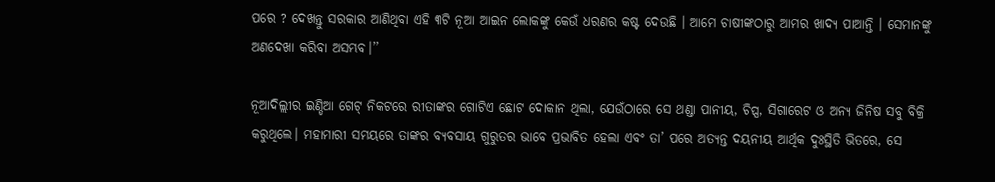ପରେ ? ଦେଖନ୍ତୁ ସରକାର ଆଣିଥିବା ଏହି ୩ଟି ନୂଆ ଆଇନ ଲୋକଙ୍କୁ କେଉଁ ଧରଣର କଷ୍ଟ ଦେଉଛି । ଆମେ ଚାଷୀଙ୍କଠାରୁ ଆମର ଖାଦ୍ୟ ପାଆନ୍ତି । ସେମାନଙ୍କୁ ଅଣଦେଖା କରିବା ଅସମ୍ଭବ।’’

ନୂଆଦିଲ୍ଲୀର ଇଣ୍ଡିଆ ଗେଟ୍‌ ନିକଟରେ ରୀତାଙ୍କର ଗୋଟିଏ ଛୋଟ ଦୋକାନ ଥିଲା, ଯେଉଁଠାରେ ସେ ଥଣ୍ଡା ପାନୀୟ, ଚିପ୍ସ, ସିଗାରେଟ ଓ ଅନ୍ୟ ଜିନିଷ ସବୁ ବିକ୍ରି କରୁଥିଲେ। ମହାମାରୀ ସମୟରେ ତାଙ୍କର ବ୍ୟବସାୟ ଗୁରୁତର ଭାବେ ପ୍ରଭାବିତ ହେଲା ଏବଂ ତା’ ପରେ ଅତ୍ୟନ୍ତ ଦୟନୀୟ ଆର୍ଥିକ ଦୁଃସ୍ଥିତି ଭିତରେ, ସେ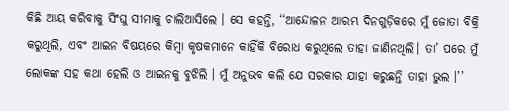କିଛି ଆୟ କରିବାକୁ ସିଂଘୁ ସୀମାକୁ ଚାଲିଆସିଲେ । ସେ କହନ୍ତି, ‘‘ଆନ୍ଦୋଳନ ଆରମ୍ଭ ଦିନଗୁଡ଼ିକରେ ମୁଁ ଜୋତା ବିକ୍ରି କରୁଥିଲି, ଏବଂ ଆଇନ ବିଷୟରେ କିମ୍ବା କୃଷକମାନେ କାହିଁକି ବିରୋଧ କରୁଥିଲେ ତାହା ଜାଣିନଥିଲି। ତା’ ପରେ ମୁଁ ଲୋକଙ୍କ ସହ କଥା ହେଲି ଓ ଆଇନକୁ ବୁଝିଲି । ମୁଁ ଅନୁଭବ କଲି ଯେ ସରକାର ଯାହା କରୁଛନ୍ତି ତାହା ଭୁଲ ।’’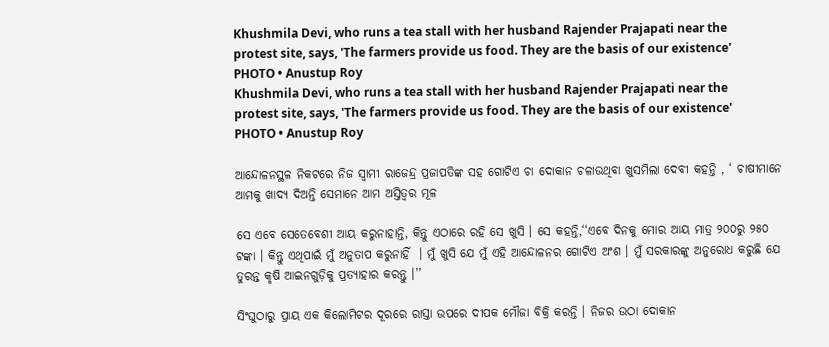Khushmila Devi, who runs a tea stall with her husband Rajender Prajapati near the protest site, says, 'The farmers provide us food. They are the basis of our existence'
PHOTO • Anustup Roy
Khushmila Devi, who runs a tea stall with her husband Rajender Prajapati near the protest site, says, 'The farmers provide us food. They are the basis of our existence'
PHOTO • Anustup Roy

ଆନ୍ଦୋଳନସ୍ଥଳ ନିକଟରେ ନିଜ ସ୍ୱାମୀ ରାଜେନ୍ଦ୍ର ପ୍ରଜାପତିଙ୍କ ସହ ଗୋଟିଏ ଚା ଦୋକାନ ଚଳାଉଥିବା ଖୁସମିଲା ଦେବୀ କହନ୍ତି , ‘ ଚାଷୀମାନେ ଆମକୁ ଖାଦ୍ୟ ଦିଅନ୍ତି ସେମାନେ ଆମ ଅସ୍ତିତ୍ୱର ମୂଳ

ସେ ଏବେ ସେତେବେଶୀ ଆୟ କରୁନାହାନ୍ତି, କିନ୍ତୁ ଏଠାରେ ରହି ସେ ଖୁସି । ସେ କହନ୍ତି,‘‘ଏବେ ଦିନକୁ ମୋର ଆୟ ମାତ୍ର ୨୦୦ରୁ ୨୫୦ ଟଙ୍କା । କିନ୍ତୁ ଏଥିପାଇଁ ମୁଁ ଅନୁତାପ କରୁନାହିଁ  । ମୁଁ ଖୁସି ଯେ ମୁଁ ଏହି ଆନ୍ଦୋଳନର ଗୋଟିଏ ଅଂଶ । ମୁଁ ସରକାରଙ୍କୁ ଅନୁରୋଧ କରୁଛି ଯେ ତୁରନ୍ତ କୃଷି ଆଇନଗୁଡ଼ିକୁ ପ୍ରତ୍ୟାହାର କରନ୍ତୁ ।’’

ସିଂଘୁଠାରୁ ପ୍ରାୟ ଏକ କିଲୋମିଟର ଦୂରରେ ରାସ୍ତା ଉପରେ ଦୀପକ ମୌଜା ବିକ୍ରି କରନ୍ତି । ନିଜର ଉଠା ଦୋକାନ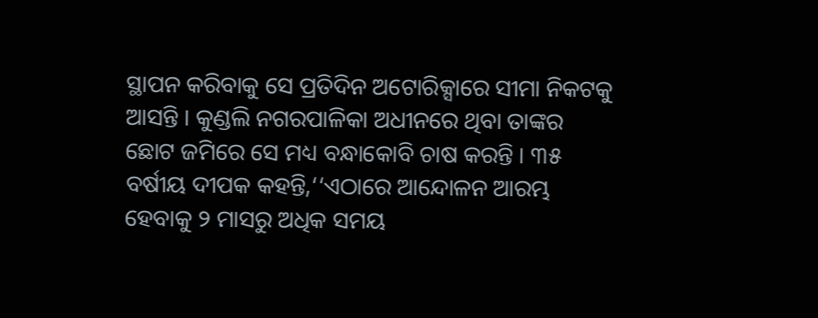ସ୍ଥାପନ କରିବାକୁ ସେ ପ୍ରତିଦିନ ଅଟୋରିକ୍ସାରେ ସୀମା ନିକଟକୁ ଆସନ୍ତି । କୁଣ୍ଡଲି ନଗରପାଳିକା ଅଧୀନରେ ଥିବା ତାଙ୍କର ଛୋଟ ଜମିରେ ସେ ମଧ୍ୟ ବନ୍ଧାକୋବି ଚାଷ କରନ୍ତି । ୩୫ ବର୍ଷୀୟ ଦୀପକ କହନ୍ତି,‘‘ଏଠାରେ ଆନ୍ଦୋଳନ ଆରମ୍ଭ ହେବାକୁ ୨ ମାସରୁ ଅଧିକ ସମୟ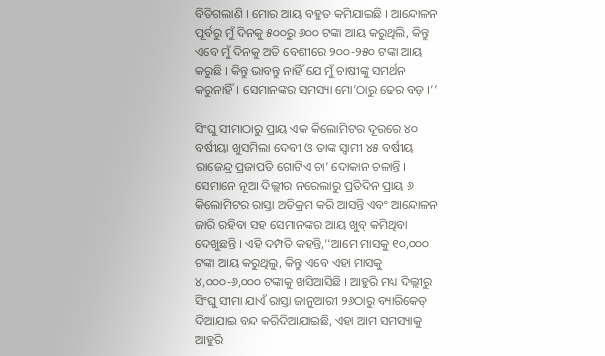ବିତିଗଲାଣି । ମୋର ଆୟ ବହୁତ କମିଯାଇଛି । ଆନ୍ଦୋଳନ ପୂର୍ବରୁ ମୁଁ ଦିନକୁ ୫୦୦ରୁ ୬୦୦ ଟଙ୍କା ଆୟ କରୁଥିଲି, କିନ୍ତୁ ଏବେ ମୁଁ ଦିନକୁ ଅତି ବେଶୀରେ ୨୦୦-୨୫୦ ଟଙ୍କା ଆୟ କରୁଛି । କିନ୍ତୁ ଭାବନ୍ତୁ ନାହିଁ ଯେ ମୁଁ ଚାଷୀଙ୍କୁ ସମର୍ଥନ କରୁନାହିଁ। ସେମାନଙ୍କର ସମସ୍ୟା ମୋ’ଠାରୁ ଢେର ବଡ଼ ।’’

ସିଂଘୁ ସୀମାଠାରୁ ପ୍ରାୟ ଏକ କିଲୋମିଟର ଦୂରରେ ୪୦ ବର୍ଷୀୟା ଖୁସମିଲା ଦେବୀ ଓ ତାଙ୍କ ସ୍ୱାମୀ ୪୫ ବର୍ଷୀୟ ରାଜେନ୍ଦ୍ର ପ୍ରଜାପତି ଗୋଟିଏ ଚା’ ଦୋକାନ ଚଳାନ୍ତି । ସେମାନେ ନୂଆ ଦିଲ୍ଲୀର ନରେଲାରୁ ପ୍ରତିଦିନ ପ୍ରାୟ ୬ କିଲୋମିଟର ରାସ୍ତା ଅତିକ୍ରମ କରି ଆସନ୍ତି ଏବଂ ଆନ୍ଦୋଳନ ଜାରି ରହିବା ସହ ସେମାନଙ୍କର ଆୟ ଖୁବ୍‌ କମିଥିବା ଦେଖୁଛନ୍ତି । ଏହି ଦମ୍ପତି କହନ୍ତି,‘‘ଆମେ ମାସକୁ ୧୦,୦୦୦ ଟଙ୍କା ଆୟ କରୁଥିଲୁ, କିନ୍ତୁ ଏବେ ଏହା ମାସକୁ ୪,୦୦୦-୬,୦୦୦ ଟଙ୍କାକୁ ଖସିଆସିଛି । ଆହୁରି ମଧ୍ୟ ଦିଲ୍ଲୀରୁ ସିଂଘୁ ସୀମା ଯାଏଁ ରାସ୍ତା ଜାନୁଆରୀ ୨୬ଠାରୁ ବ୍ୟାରିକେଡ୍‌ ଦିଆଯାଇ ବନ୍ଦ କରିଦିଆଯାଇଛି, ଏହା ଆମ ସମସ୍ୟାକୁ ଆହୁରି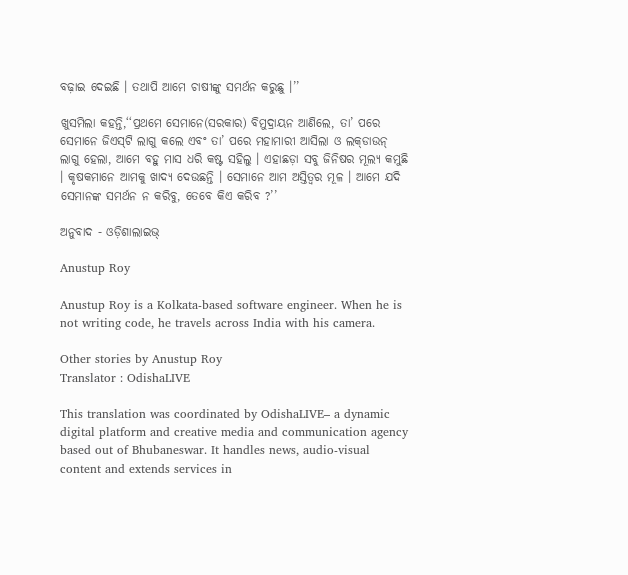ବଢ଼ାଇ ଦେଇଛି । ତଥାପି ଆମେ ଚାଷୀଙ୍କୁ ସମର୍ଥନ କରୁଛୁ ।’’

ଖୁସମିଲା କହନ୍ତି,‘‘ପ୍ରଥମେ ସେମାନେ(ସରକାର) ବିମୁଦ୍ରାୟନ ଆଣିଲେ, ତା’ ପରେ ସେମାନେ ଜିଏସ୍‌ଟି ଲାଗୁ କଲେ ଏବଂ ତା’ ପରେ ମହାମାରୀ ଆସିଲା ଓ ଲକ୍‌ଡାଉନ୍‌ ଲାଗୁ ହେଲା, ଆମେ ବହୁ ମାସ ଧରି କଷ୍ଟ ସହିଲୁ । ଏହାଛଡ଼ା ସବୁ ଜିନିଷର ମୂଲ୍ୟ କମୁଛି । କୃଷକମାନେ ଆମକୁ ଖାଦ୍ୟ ଦେଉଛନ୍ତି । ସେମାନେ ଆମ ଅସ୍ତିତ୍ୱର ମୂଳ । ଆମେ ଯଦି ସେମାନଙ୍କ ସମର୍ଥନ ନ କରିବୁ, ତେବେ କିଏ କରିବ ?’’

ଅନୁବାଦ - ଓଡ଼ିଶାଲାଇଭ୍‍

Anustup Roy

Anustup Roy is a Kolkata-based software engineer. When he is not writing code, he travels across India with his camera.

Other stories by Anustup Roy
Translator : OdishaLIVE

This translation was coordinated by OdishaLIVE– a dynamic digital platform and creative media and communication agency based out of Bhubaneswar. It handles news, audio-visual content and extends services in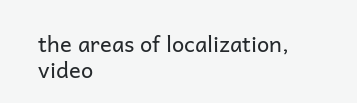the areas of localization, video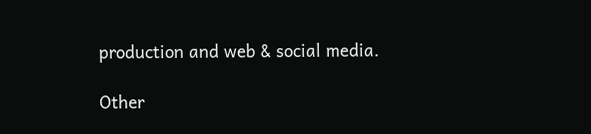production and web & social media.

Other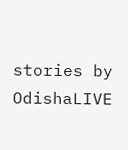stories by OdishaLIVE